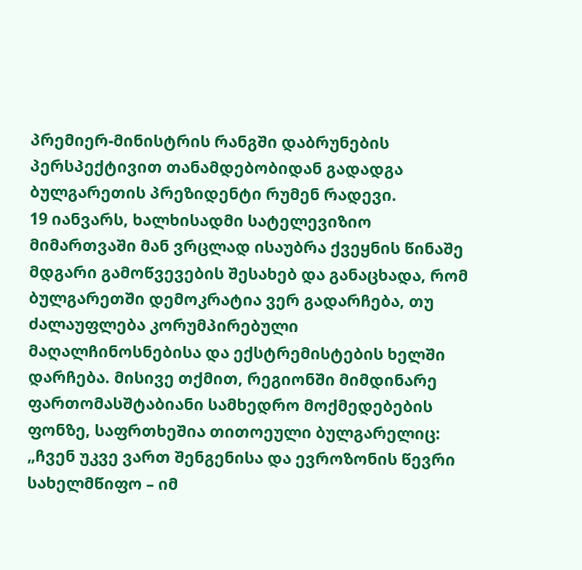პრემიერ-მინისტრის რანგში დაბრუნების პერსპექტივით თანამდებობიდან გადადგა ბულგარეთის პრეზიდენტი რუმენ რადევი.
19 იანვარს, ხალხისადმი სატელევიზიო მიმართვაში მან ვრცლად ისაუბრა ქვეყნის წინაშე მდგარი გამოწვევების შესახებ და განაცხადა, რომ ბულგარეთში დემოკრატია ვერ გადარჩება, თუ ძალაუფლება კორუმპირებული მაღალჩინოსნებისა და ექსტრემისტების ხელში დარჩება. მისივე თქმით, რეგიონში მიმდინარე ფართომასშტაბიანი სამხედრო მოქმედებების ფონზე, საფრთხეშია თითოეული ბულგარელიც:
„ჩვენ უკვე ვართ შენგენისა და ევროზონის წევრი სახელმწიფო – იმ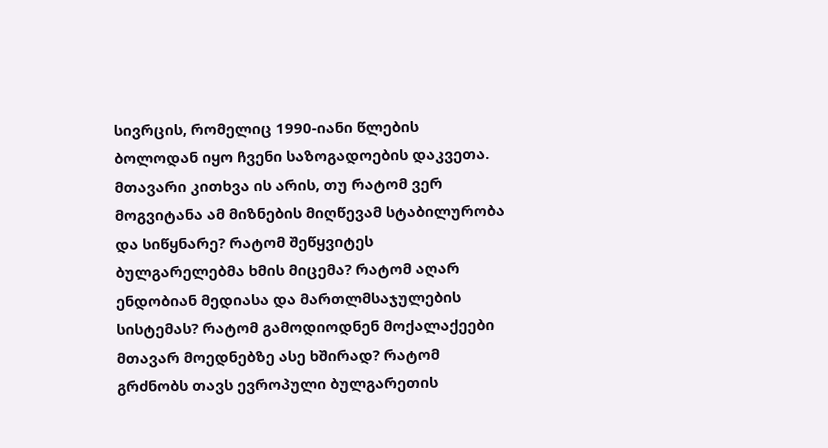სივრცის, რომელიც 1990-იანი წლების ბოლოდან იყო ჩვენი საზოგადოების დაკვეთა.
მთავარი კითხვა ის არის, თუ რატომ ვერ მოგვიტანა ამ მიზნების მიღწევამ სტაბილურობა და სიწყნარე? რატომ შეწყვიტეს ბულგარელებმა ხმის მიცემა? რატომ აღარ ენდობიან მედიასა და მართლმსაჯულების სისტემას? რატომ გამოდიოდნენ მოქალაქეები მთავარ მოედნებზე ასე ხშირად? რატომ გრძნობს თავს ევროპული ბულგარეთის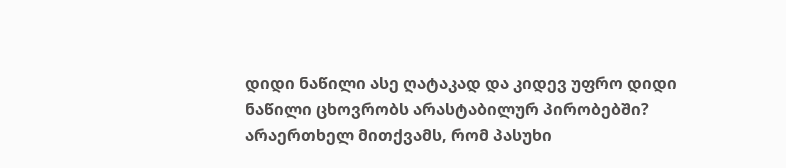დიდი ნაწილი ასე ღატაკად და კიდევ უფრო დიდი ნაწილი ცხოვრობს არასტაბილურ პირობებში? არაერთხელ მითქვამს, რომ პასუხი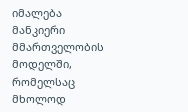იმალება მანკიერი მმართველობის მოდელში, რომელსაც მხოლოდ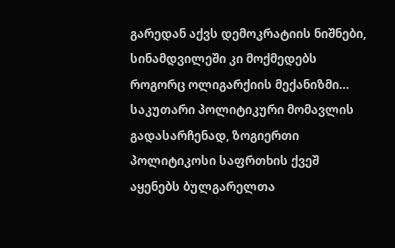გარედან აქვს დემოკრატიის ნიშნები, სინამდვილეში კი მოქმედებს როგორც ოლიგარქიის მექანიზმი…
საკუთარი პოლიტიკური მომავლის გადასარჩენად, ზოგიერთი პოლიტიკოსი საფრთხის ქვეშ აყენებს ბულგარელთა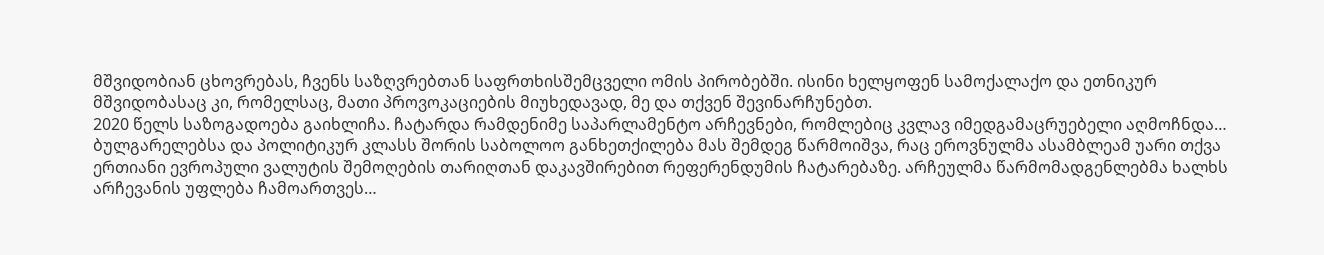მშვიდობიან ცხოვრებას, ჩვენს საზღვრებთან საფრთხისშემცველი ომის პირობებში. ისინი ხელყოფენ სამოქალაქო და ეთნიკურ მშვიდობასაც კი, რომელსაც, მათი პროვოკაციების მიუხედავად, მე და თქვენ შევინარჩუნებთ.
2020 წელს საზოგადოება გაიხლიჩა. ჩატარდა რამდენიმე საპარლამენტო არჩევნები, რომლებიც კვლავ იმედგამაცრუებელი აღმოჩნდა…
ბულგარელებსა და პოლიტიკურ კლასს შორის საბოლოო განხეთქილება მას შემდეგ წარმოიშვა, რაც ეროვნულმა ასამბლეამ უარი თქვა ერთიანი ევროპული ვალუტის შემოღების თარიღთან დაკავშირებით რეფერენდუმის ჩატარებაზე. არჩეულმა წარმომადგენლებმა ხალხს არჩევანის უფლება ჩამოართვეს…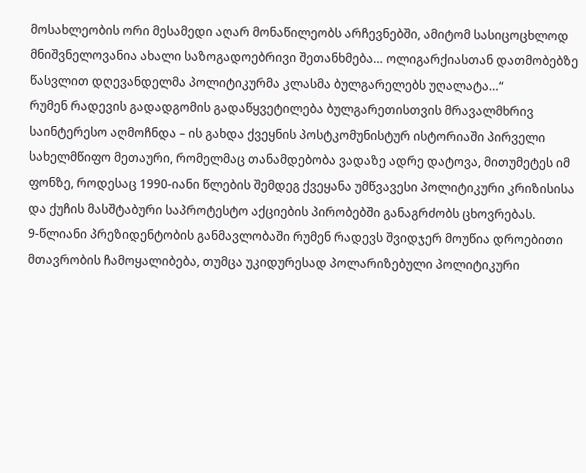მოსახლეობის ორი მესამედი აღარ მონაწილეობს არჩევნებში, ამიტომ სასიცოცხლოდ მნიშვნელოვანია ახალი საზოგადოებრივი შეთანხმება… ოლიგარქიასთან დათმობებზე წასვლით დღევანდელმა პოლიტიკურმა კლასმა ბულგარელებს უღალატა…“
რუმენ რადევის გადადგომის გადაწყვეტილება ბულგარეთისთვის მრავალმხრივ საინტერესო აღმოჩნდა – ის გახდა ქვეყნის პოსტკომუნისტურ ისტორიაში პირველი სახელმწიფო მეთაური, რომელმაც თანამდებობა ვადაზე ადრე დატოვა, მითუმეტეს იმ ფონზე, როდესაც 1990-იანი წლების შემდეგ ქვეყანა უმწვავესი პოლიტიკური კრიზისისა და ქუჩის მასშტაბური საპროტესტო აქციების პირობებში განაგრძობს ცხოვრებას.
9-წლიანი პრეზიდენტობის განმავლობაში რუმენ რადევს შვიდჯერ მოუწია დროებითი მთავრობის ჩამოყალიბება, თუმცა უკიდურესად პოლარიზებული პოლიტიკური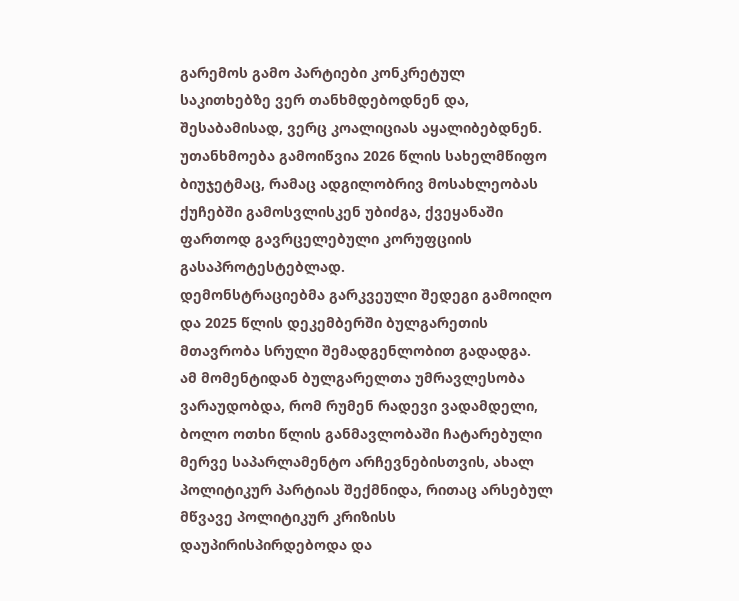გარემოს გამო პარტიები კონკრეტულ საკითხებზე ვერ თანხმდებოდნენ და, შესაბამისად, ვერც კოალიციას აყალიბებდნენ.
უთანხმოება გამოიწვია 2026 წლის სახელმწიფო ბიუჯეტმაც, რამაც ადგილობრივ მოსახლეობას ქუჩებში გამოსვლისკენ უბიძგა, ქვეყანაში ფართოდ გავრცელებული კორუფციის გასაპროტესტებლად.
დემონსტრაციებმა გარკვეული შედეგი გამოიღო და 2025 წლის დეკემბერში ბულგარეთის მთავრობა სრული შემადგენლობით გადადგა.
ამ მომენტიდან ბულგარელთა უმრავლესობა ვარაუდობდა, რომ რუმენ რადევი ვადამდელი, ბოლო ოთხი წლის განმავლობაში ჩატარებული მერვე საპარლამენტო არჩევნებისთვის, ახალ პოლიტიკურ პარტიას შექმნიდა, რითაც არსებულ მწვავე პოლიტიკურ კრიზისს დაუპირისპირდებოდა და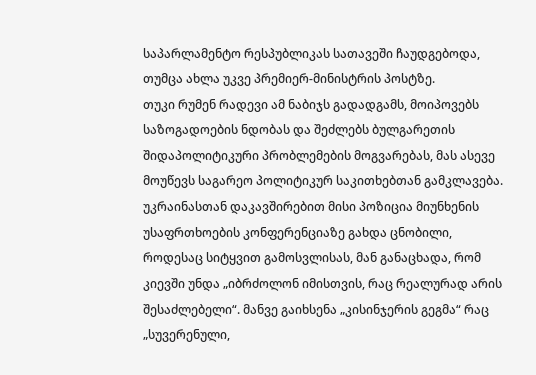საპარლამენტო რესპუბლიკას სათავეში ჩაუდგებოდა, თუმცა ახლა უკვე პრემიერ-მინისტრის პოსტზე.
თუკი რუმენ რადევი ამ ნაბიჯს გადადგამს, მოიპოვებს საზოგადოების ნდობას და შეძლებს ბულგარეთის შიდაპოლიტიკური პრობლემების მოგვარებას, მას ასევე მოუწევს საგარეო პოლიტიკურ საკითხებთან გამკლავება.
უკრაინასთან დაკავშირებით მისი პოზიცია მიუნხენის უსაფრთხოების კონფერენციაზე გახდა ცნობილი, როდესაც სიტყვით გამოსვლისას, მან განაცხადა, რომ კიევში უნდა „იბრძოლონ იმისთვის, რაც რეალურად არის შესაძლებელი“. მანვე გაიხსენა „კისინჯერის გეგმა“ რაც „სუვერენული,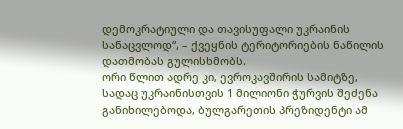დემოკრატიული და თავისუფალი უკრაინის სანაცვლოდ“, – ქვეყნის ტერიტორიების ნაწილის დათმობას გულისხმობს.
ორი წლით ადრე კი, ევროკავშირის სამიტზე, სადაც უკრაინისთვის 1 მილიონი ჭურვის შეძენა განიხილებოდა, ბულგარეთის პრეზიდენტი ამ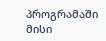პროგრამაში მისი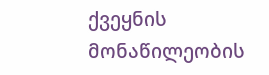ქვეყნის მონაწილეობის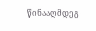წინააღმდეგ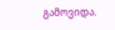გამოვიდა.